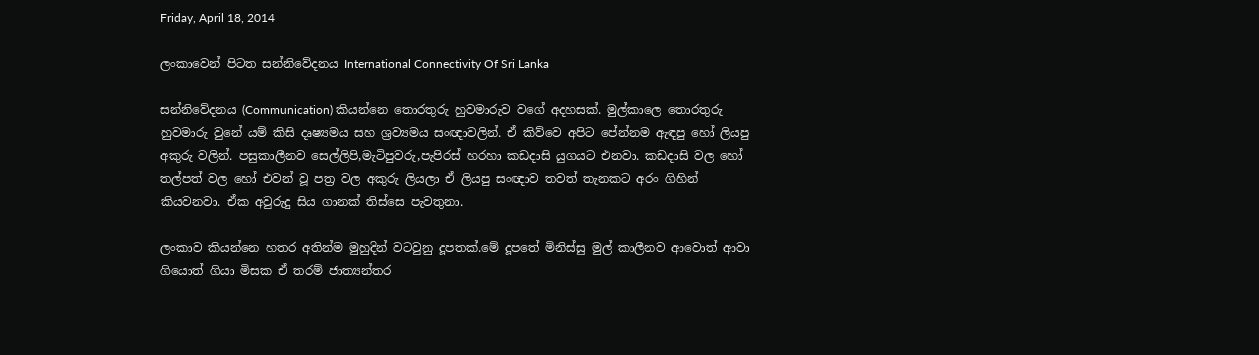Friday, April 18, 2014

ලංකාවෙන් පිටත සන්නිවේදනය International Connectivity Of Sri Lanka

සන්නිවේදනය (Communication) කියන්නෙ තොරතුරු හුවමාරුව වගේ අදහසක්. මුල්කාලෙ තොරතුරු හුවමාරු වුනේ යම් කිසි දෘෂ්‍යමය සහ ශ්‍රව්‍යමය සංඥාවලින්. ඒ කිව්වෙ අපිට පේන්නම ඇඳපු හෝ ලියපු අකුරු වලින්. පසුකාලීනව සෙල්ලිපි,මැටිපුවරු,පැපිරස් හරහා කඩදාසි යුගයට එනවා. කඩදාසි වල හෝ තල්පත් වල හෝ එවන් වූ පත්‍ර වල අකුරු ලියලා ඒ ලියපු සංඥාව තවත් තැනකට අරං ගිහින් කියවනවා. ඒක අවුරුදු සිය ගානක් තිස්සෙ පැවතුනා.

ලංකාව කියන්නෙ හතර අතින්ම මුහුදින් වටවුනු දූපතක්.මේ දූපතේ මිනිස්සු මුල් කාලීනව ආවොත් ආවා ගියොත් ගියා මිසක ඒ තරම් ජාත්‍යන්තර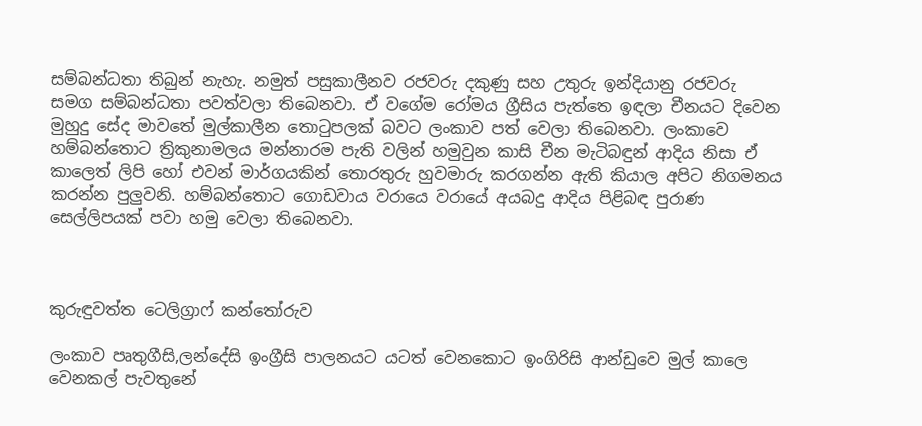සම්බන්ධතා තිබුන් නැහැ. නමුත් පසුකාලීනව රජවරු දකුණු සහ උතුරු ඉන්දියානු රජවරු සමග සම්බන්ධතා පවත්වලා තිබෙනවා. ඒ වගේම රෝමය ග්‍රීසිය පැත්තෙ ඉඳලා චීනයට දිවෙන මුහුදු සේද මාවතේ මුල්කාලීන තොටුපලක් බවට ලංකාව පත් වෙලා තිබෙනවා. ලංකාවෙ හම්බන්තොට ත්‍රිකුනාමලය මන්නාරම පැති වලින් හමුවුන කාසි චීන මැටිබඳුන් ආදිය නිසා ඒ කාලෙත් ලිපි හෝ එවන් මාර්ගයකින් තොරතුරු හුවමාරු කරගන්න ඇති කියාල අපිට නිගමනය කරන්න පුලුවනි. හම්බන්තොට ගොඩවාය වරායෙ වරායේ අයබදු ආදිය පිළිබඳ පුරාණ සෙල්ලිපයක් පවා හමු වෙලා තිබෙනවා.



කුරුඳුවත්ත ටෙලිග්‍රාෆ් කන්තෝරුව

ලංකාව පෘතුගීසි,ලන්දේසි ඉංග්‍රීසි පාලනයට යටත් වෙනකොට ඉංගිරිසි ආන්ඩුවෙ මුල් කාලෙ වෙනකල් පැවතුනේ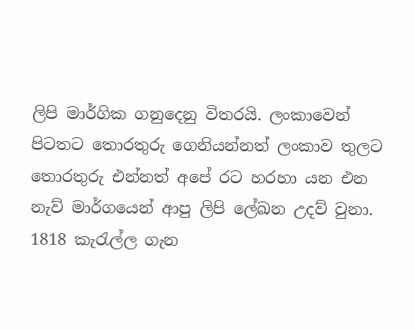ලිපි මාර්ගික ගනුදෙනු විතරයි. ලංකාවෙන් පිටතට තොරතුරු ගෙනියන්නත් ලංකාව තුලට තොරතුරු එන්නත් අපේ රට හරහා යන එන නැව් මාර්ගයෙන් ආපු ලිපි ලේඛන උදව් වුනා. 1818 කැරැල්ල ගැන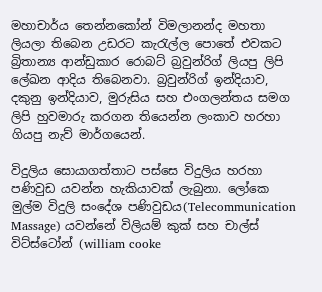මහාචාර්ය තෙන්නකෝන් විමලානන්ද මහතා ලියලා තිබෙන උඩරට කැරැල්ල පොතේ එවකට බ්‍රිතාන්‍ය ආන්ඩුකාර රොබට් බ්‍රවුන්රිග් ලියපු ලිපි ලේඛන ආදිය තිබෙනවා. බ්‍රවුන්රිග් ඉන්දියාව, දකුනු ඉන්දියාව, මුරුසිය සහ එංගලන්තය සමග ලිපි හුවමාරු කරගන තියෙන්න ලංකාව හරහා ගියපු නැව් මාර්ගයෙන්.

විදුලිය සොයාගත්තාට පස්සෙ විදුලිය හරහා පණිවුඩ යවන්න හැකියාවක් ලැබුනා. ලෝකෙ මුල්ම විදුලි සංදේශ පණිවුඩය(Telecommunication Massage) යවන්නේ විලියම් කුක් සහ චාල්ස් විට්ස්ටෝන් (william cooke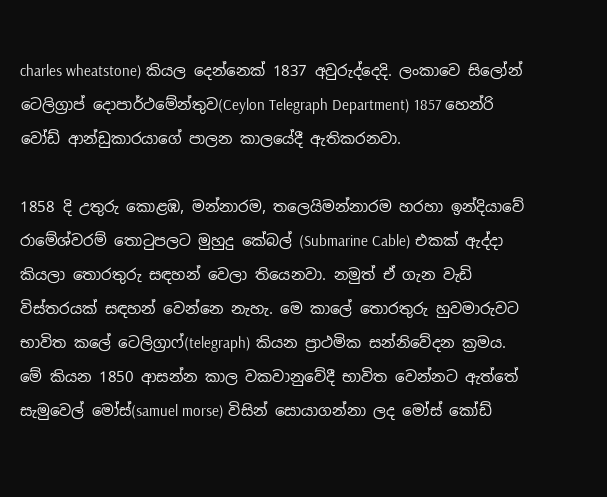charles wheatstone) කියල දෙන්නෙක් 1837 අවුරුද්දෙදි. ලංකාවෙ සිලෝන් ටෙලිග්‍රාප් දොපාර්ථමේන්තුව(Ceylon Telegraph Department) 1857 හෙන්රි වෝඩ් ආන්ඩුකාරයාගේ පාලන කාලයේදී ඇතිකරනවා.

1858 දි උතුරු කොළඹ, මන්නාරම, තලෙයිමන්නාරම හරහා ඉන්දියාවේ රාමේශ්වරම් තොටුපලට මුහුදු කේබල් (Submarine Cable) එකක් ඇද්දා කියලා තොරතුරු සඳහන් වෙලා තියෙනවා. නමුත් ඒ ගැන වැඩි විස්තරයක් සඳහන් වෙන්නෙ නැහැ. මෙ කාලේ තොරතුරු හුවමාරුවට භාවිත කලේ ටෙලිග්‍රාෆ්(telegraph) කියන ප්‍රාථමික සන්නිවේදන ක්‍රමය. මේ කියන 1850 ආසන්න කාල වකවානුවේදී භාවිත වෙන්නට ඇත්තේ සැමුවෙල් මෝස්(samuel morse) විසින් සොයාගන්නා ලද මෝස් කෝඩ්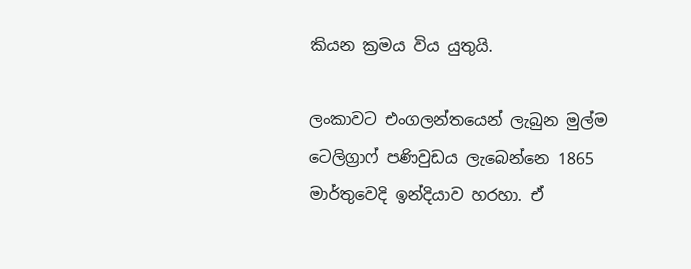කියන ක්‍රමය විය යුතුයි.

ලංකාවට එංගලන්තයෙන් ලැබුන මුල්ම ටෙලිග්‍රාෆ් පණිවුඩය ලැබෙන්නෙ 1865 මාර්තුවෙදි ඉන්දියාව හරහා. ඒ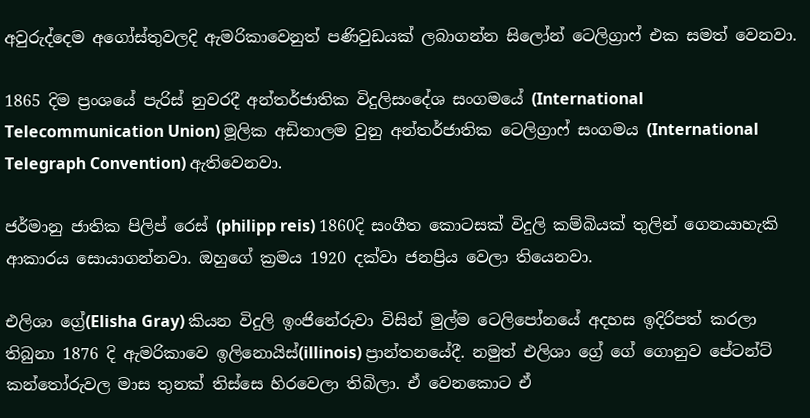අවුරුද්දෙම අගෝස්තුවලදි ඇමරිකාවෙනුත් පණිවුඩයක් ලබාගන්න සිලෝන් ටෙලිග්‍රාෆ් එක සමත් වෙනවා.

1865 දිම ප්‍රංශයේ පැරිස් නුවරදී අන්තර්ජාතික විදුලිසංදේශ සංගමයේ (International Telecommunication Union) මූලික අඩිතාලම වුනු අන්තර්ජාතික ටෙලිග්‍රාෆ් සංගමය (International Telegraph Convention) ඇතිවෙනවා.

ජර්මානු ජාතික පිලිප් රෙස් (philipp reis) 1860දි සංගීත කොටසක් විදුලි කම්බියක් තුලින් ගෙනයාහැකි ආකාරය සොයාගන්නවා. ඔහුගේ ක්‍රමය 1920 දක්වා ජනප්‍රිය වෙලා තියෙනවා.

එලිශා ග්‍රේ(Elisha Gray) කියන විදුලි ඉංජිනේරුවා විසින් මුල්ම ටෙලිපෝනයේ අදහස ඉදිරිපත් කරලා තිබුනා 1876 දි ඇමරිකාවෙ ඉලිනොයිස්(illinois) ප්‍රාන්තනයේදී. නමුත් එලිශා ග්‍රේ ගේ ගොනුව පේටන්ට් කන්තෝරුවල මාස තුනක් තිස්සෙ හිරවෙලා තිබිලා. ඒ වෙනකොට ඒ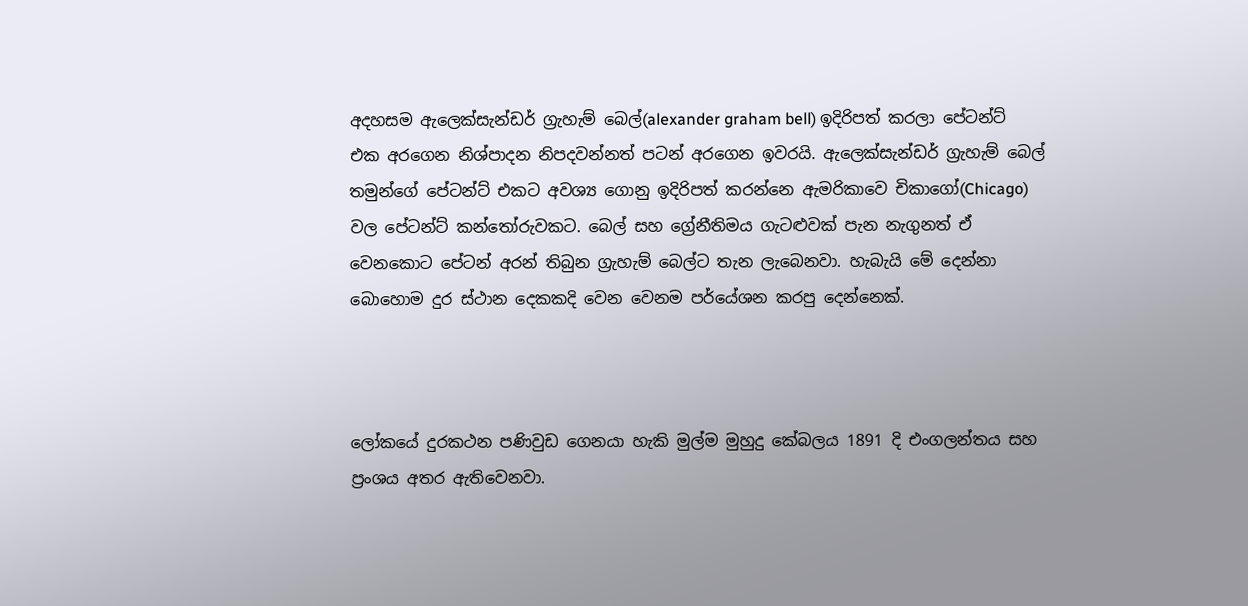අදහසම ඇලෙක්සැන්ඩර් ග්‍රැහැම් බෙල්(alexander graham bell) ඉදිරිපත් කරලා පේටන්ට් එක අරගෙන නිශ්පාදන නිපදවන්නත් පටන් අරගෙන ඉවරයි. ඇලෙක්සැන්ඩර් ග්‍රැහැම් බෙල් තමුන්ගේ පේටන්ට් එකට අවශ්‍ය ගොනු ඉදිරිපත් කරන්නෙ ඇමරිකාවෙ චිකාගෝ(Chicago) වල පේටන්ට් කන්තෝරුවකට. බෙල් සහ ග්‍රේනීතිමය ගැටළුවක් පැන නැගුනත් ඒ වෙනකොට පේටන් අරන් තිබුන ග්‍රැහැම් බෙල්ට තැන ලැබෙනවා. හැබැයි මේ දෙන්නා බොහොම දුර ස්ථාන දෙකකදි වෙන වෙනම පර්යේශන කරපු දෙන්නෙක්.



ලෝකයේ දුරකථන පණිවුඩ ගෙනයා හැකි මුල්ම මුහුදු කේබලය 1891 දි එංගලන්තය සහ ප්‍රංශය අතර ඇතිවෙනවා.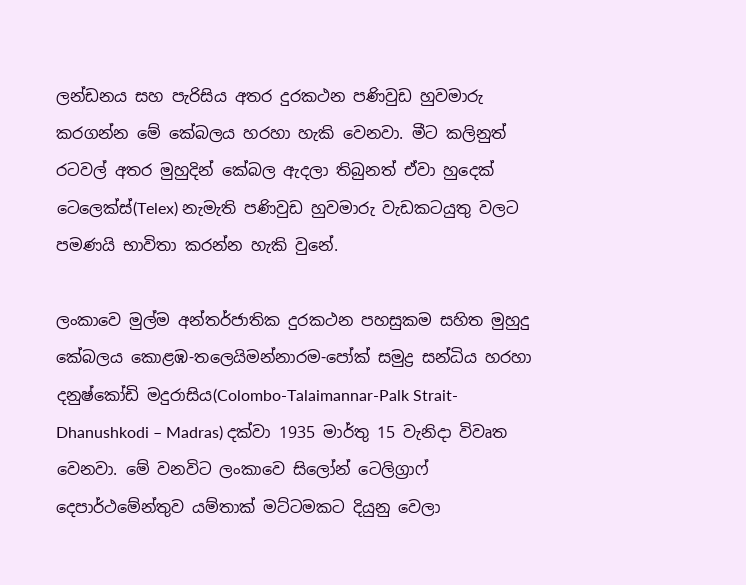ලන්ඩනය සහ පැරිසිය අතර දුරකථන පණිවුඩ හුවමාරු කරගන්න මේ කේබලය හරහා හැකි වෙනවා. මීට කලිනුත් රටවල් අතර මුහුදින් කේබල ඇදලා තිබුනත් ඒවා හුදෙක් ටෙලෙක්ස්(Telex) නැමැති පණිවුඩ හුවමාරු වැඩකටයුතු වලට පමණයි භාවිතා කරන්න හැකි වුනේ.

ලංකාවෙ මුල්ම අන්තර්ජාතික දුරකථන පහසුකම සහිත මුහුදු කේබලය කොළඹ-තලෙයිමන්නාරම-පෝක් සමුද්‍ර සන්ධිය හරහා දනුෂ්කෝඩි මදුරාසිය(Colombo-Talaimannar-Palk Strait-Dhanushkodi – Madras) දක්වා 1935 මාර්තු 15 වැනිදා විවෘත වෙනවා. මේ වනවිට ලංකාවෙ සිලෝන් ටෙලිග්‍රාෆ් දෙපාර්ථමේන්තුව යම්තාක් මට්ටමකට දියුනු වෙලා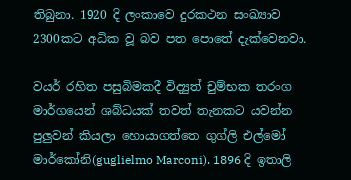තිබුනා. 1920 දි ලංකාවෙ දුරකථන සංඛ්‍යාව 2300කට අධික වූ බව පත පොතේ දැක්වෙනවා.

වයර් රහිත පසුබිමකදී විද්‍යුත් චුම්භක තරංග මාර්ගයෙන් ශබ්ධයක් තවත් තැනකට යවන්න පුලුවන් කියලා හොයාගත්තෙ ගුග්ලි එල්මෝ මාර්කෝනි(guglielmo Marconi). 1896 දි ඉතාලි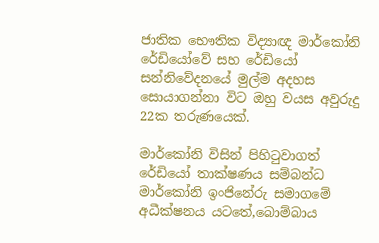ජාතික භෞතික විද්‍යාඥ මාර්කෝනි රේඩියෝවේ සහ රේඩියෝ සන්නිවේදනයේ මුල්ම අදහස සොයාගන්නා විට ඔහු වයස අවුරුදු 22ක තරුණයෙක්.

මාර්කෝනි විසින් පිහිටුවාගත් රේඩියෝ තාක්ෂණය සම්බන්ධ මාර්කෝනි ඉංජිනේරු සමාගමේ අධීක්ෂනය යටතේ,බොම්බාය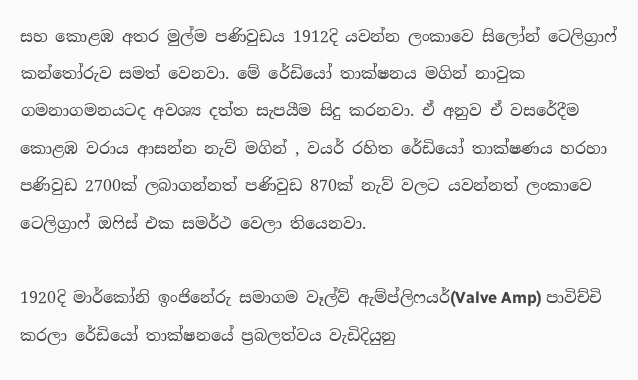සහ කොළඹ අතර මුල්ම පණිවුඩය 1912දි යවන්න ලංකාවෙ සිලෝන් ටෙලිග්‍රාෆ් කන්තෝරුව සමත් වෙනවා. මේ රේඩියෝ තාක්ෂනය මගින් නාවුක ගමනාගමනයටද අවශ්‍ය දත්ත සැපයීම සිදු කරනවා. ඒ අනුව ඒ වසරේදීම කොළඹ වරාය ආසන්න නැව් මගින් , වයර් රහිත රේඩියෝ තාක්ෂණය හරහා පණිවුඩ 2700ක් ලබාගන්නත් පණිවුඩ 870ක් නැව් වලට යවන්නත් ලංකාවෙ ටෙලිග්‍රාෆ් ඔෆිස් එක සමර්ථ වෙලා තියෙනවා.

1920දි මාර්කෝනි ඉංජිනේරු සමාගම වෑල්ව් ඇම්ප්ලිෆයර්(Valve Amp) පාවිච්චි කරලා රේඩියෝ තාක්ෂනයේ ප්‍රබලත්වය වැඩිදියුනු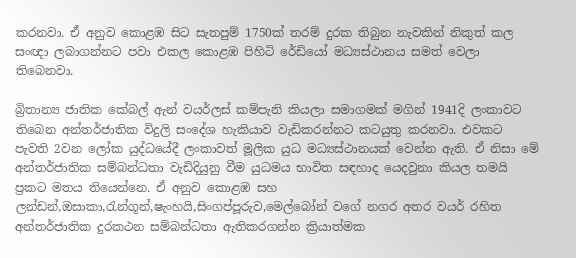කරනවා. ඒ අනුව කොළඹ සිට සැතපුම් 1750ක් තරම් දුරක තිබුන නැවකින් නිකුත් කල සංඥා ලබාගන්නට පවා එකල කොළඹ පිහිටි රේඩියෝ මධ්‍යස්ථානය සමත් වෙලා තිබෙනවා.

බ්‍රිතාන්‍ය ජාතික කේබල් ඇන් වයර්ලස් කම්පැනි කියලා සමාගමක් මගින් 1941දි ලංකාවට තිබෙන අන්තර්ජාතික විදුලි සංදේශ හැකියාව වැඩිකරන්නට කටයුතු කරනවා. එවකට පැවති 2වන ලෝක යුද්ධයේදී ලංකාවත් මූලික යුධ මධ්‍යස්ථානයක් වෙන්න ඇති. ඒ නිසා මේ අන්තර්ජාතික සම්බන්ධතා වැඩිදියුනු වීම යුධමය භාවිත සඳහාද යෙදවුනා කියල තමයි ප්‍රකට මතය තියෙන්නෙ. ඒ අනුව කොළඹ සහ ලන්ඩන්,ඔසාකා,රැන්ගූන්,ෂැංහයි,සිංගප්පූරුව,මෙල්බෝන් වගේ නගර අතර වයර් රහිත අන්තර්ජාතික දුරකථන සම්බන්ධතා ඇතිකරගන්න ක්‍රියාත්මක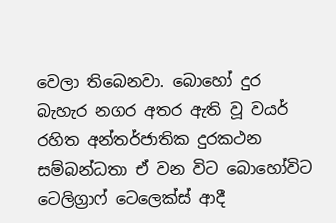වෙලා තිබෙනවා. බොහෝ දුර බැහැර නගර අතර ඇති වූ වයර් රහිත අන්තර්ජාතික දුරකථන සම්බන්ධතා ඒ වන විට බොහෝවිට ටෙලිග්‍රාෆ් ටෙලෙක්ස් ආදී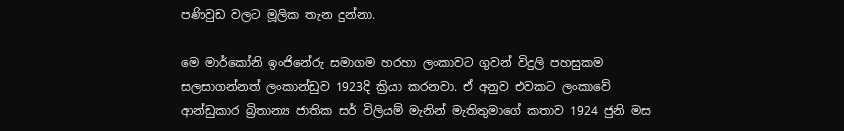පණිවුඩ වලට මූලික තැන දුන්නා.

මෙ මාර්කෝනි ඉංජිනේරු සමාගම හරහා ලංකාවට ගුවන් විදුලි පහසුකම සලසාගන්නත් ලංකාන්ඩුව 1923දි ක්‍රියා කරනවා. ඒ අනුව එවකට ලංකාවේ ආන්ඩුකාර බ්‍රිතාන්‍ය ජාතික සර් විලියම් මැනින් මැතිතුමාගේ කතාව 1924 ජුනි මස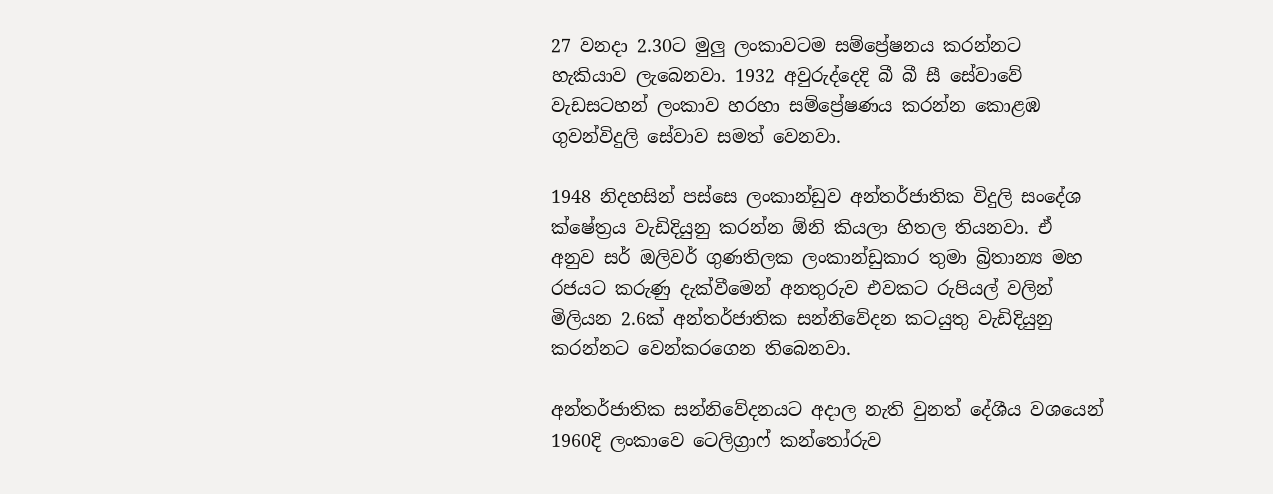27 වනදා 2.30ට මුලු ලංකාවටම සම්ප්‍රේෂනය කරන්නට හැකියාව ලැබෙනවා. 1932 අවුරුද්දෙදි බී බී සී සේවාවේ වැඩසටහන් ලංකාව හරහා සම්ප්‍රේෂණය කරන්න කොළඹ ගුවන්විදුලි සේවාව සමත් වෙනවා.

1948 නිදහසින් පස්සෙ ලංකාන්ඩුව අන්තර්ජාතික විදුලි සංදේශ ක්ෂේත්‍රය වැඩිදියුනු කරන්න ඕනි කියලා හිතල තියනවා. ඒ අනුව සර් ඔලිවර් ගුණතිලක ලංකාන්ඩුකාර තුමා බ්‍රිතාන්‍ය මහ රජයට කරුණු දැක්වීමෙන් අනතුරුව එවකට රුපියල් වලින් මිලියන 2.6ක් අන්තර්ජාතික සන්නිවේදන කටයුතු වැඩිදියුනු කරන්නට වෙන්කරගෙන තිබෙනවා.

අන්තර්ජාතික සන්නිවේදනයට අදාල නැති වුනත් දේශීය වශයෙන් 1960දි ලංකාවෙ ටෙලිග්‍රාෆ් කන්තෝරුව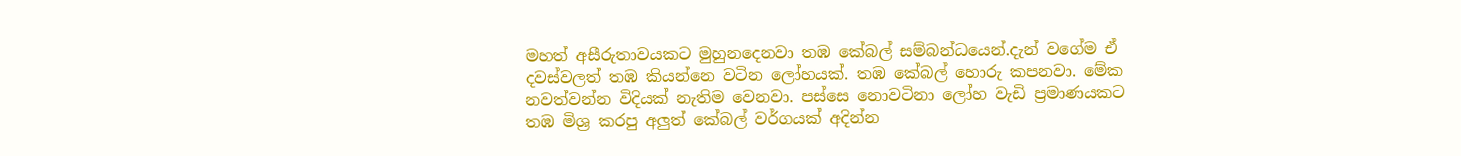මහත් අසීරුතාවයකට මුහුනදෙනවා තඹ කේබල් සම්බන්ධයෙන්.දැන් වගේම ඒ දවස්වලත් තඹ කියන්නෙ වටින ලෝහයක්. තඹ කේබල් හොරු කපනවා. මේක නවත්වන්න විදියක් නැතිම වෙනවා. පස්සෙ නොවටිනා ලෝහ වැඩි ප්‍රමාණයකට තඹ මිශ්‍ර කරපු අලුත් කේබල් වර්ගයක් අදින්න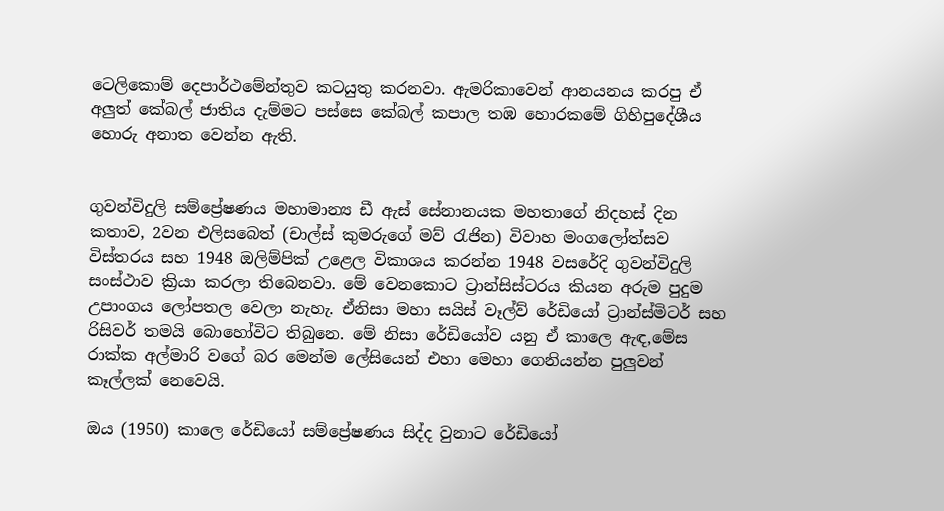ටෙලිකොම් දෙපාර්ථමේන්තුව කටයුතු කරනවා. ඇමරිකාවෙන් ආනයනය කරපු ඒ අලුත් කේබල් ජාතිය දැම්මට පස්සෙ කේබල් කපාල තඹ හොරකමේ ගිහිපුදේශීය හොරු අනාත වෙන්න ඇති.


ගුවන්විදුලි සම්ප්‍රේෂණය මහාමාන්‍ය ඩී ඇස් සේනානයක මහතාගේ නිදහස් දින කතාව, 2වන එලිසබෙත් (චාල්ස් කුමරුගේ මව් රැජින) විවාහ මංගලෝත්සව විස්තරය සහ 1948 ඔලිම්පික් උළෙල විකාශය කරන්න 1948 වසරේදි ගුවන්විදුලි සංස්ථාව ක්‍රියා කරලා තිබෙනවා. මේ වෙනකොට ට්‍රාන්සිස්ටරය කියන අරුම පුදුම උපාංගය ලෝපතල වෙලා නැහැ. ඒනිසා මහා සයිස් වෑල්ව් රේඩියෝ ට්‍රාන්ස්මිටර් සහ රිසිවර් තමයි බොහෝවිට තිබුනෙ. මේ නිසා රේඩියෝව යනු ඒ කාලෙ ඇඳ,මේස රාක්ක අල්මාරි වගේ බර මෙන්ම ලේසියෙන් එහා මෙහා ගෙනියන්න පුලුවන් කෑල්ලක් නෙවෙයි.

ඔය (1950) කාලෙ රේඩියෝ සම්ප්‍රේෂණය සිද්ද වුනාට රේඩියෝ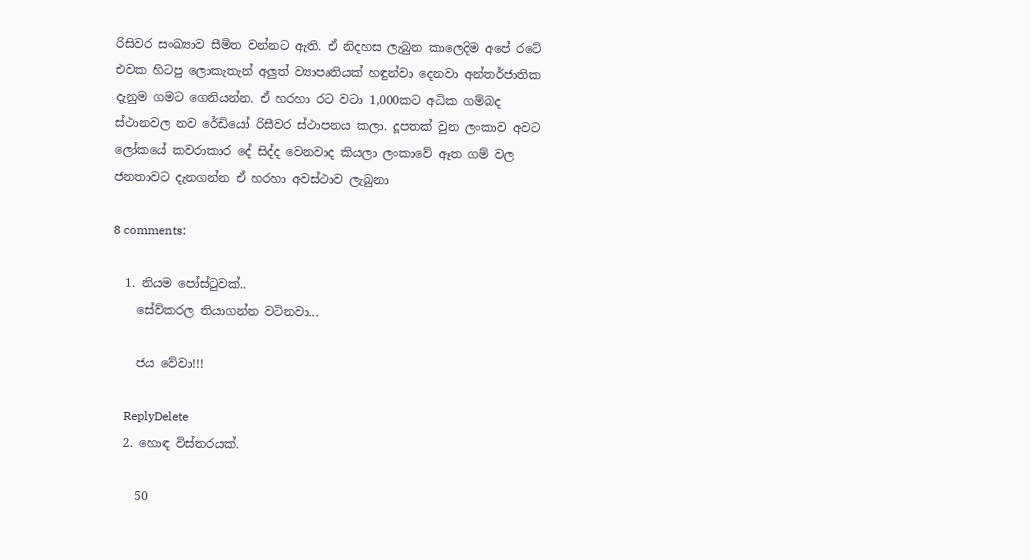රිසිවර සංඛ්‍යාව සීමිත වන්නට ඇති. ඒ නිදහස ලැබුන කාලෙදිම අපේ රටේ එවක හිටපු ලොකැතැන් අලුත් ව්‍යාපෘතියක් හඳුන්වා දෙනවා අන්තර්ජාතික දැනුම ගමට ගෙනියන්න. ඒ හරහා රට වටා 1,000කට අධික ගම්බද ස්ථානවල නව රේඩියෝ රිසීවර ස්ථාපනය කලා. දූපතක් වුන ලංකාව අවට ලෝකයේ කවරාකාර දේ සිද්ද වෙනවාද කියලා ලංකාවේ ඈත ගම් වල ජනතාවට දැනගන්න ඒ හරහා අවස්ථාව ලැබුනා

8 comments:

  1. නියම පෝස්ටුවක්..
    සේව්කරල තියාගන්න වටිනවා...

    ජය වේවා!!!

    ReplyDelete
  2. හොඳ විස්තරයක්.

    50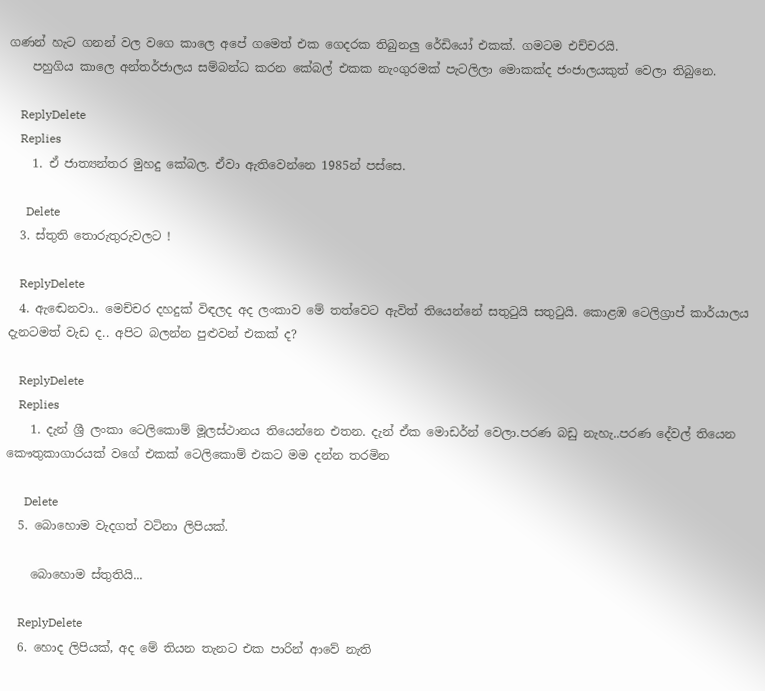ගණන් හැට ගනන් වල වගෙ කාලෙ අපේ ගමෙත් එක ගෙදරක තිබුනලු රේඩියෝ එකක්. ගමටම එච්චරයි.
    පහුගිය කාලෙ අන්තර්ජාලය සම්බන්ධ කරන කේබල් එකක නැංගුරමක් පැටලිලා මොකක්ද ජංජාලයකුත් වෙලා තිබුනෙ.

    ReplyDelete
    Replies
    1. ඒ ජාත්‍යන්තර මුහදු කේබල. ඒවා ඇතිවෙන්නෙ 1985න් පස්සෙ.

      Delete
  3. ස්තුති තොරුතුරුවලට !

    ReplyDelete
  4. ඇඬෙනවා.. මෙච්චර දහදුක් විඳලද අද ලංකාව මේ තත්වෙට ඇවිත් තියෙන්නේ සතුටුයි සතුටුයි. කොළඹ ටෙලිග්‍රාප් කාර්යාලය දැනටමත් වැඩ ද.. අපිට බලන්න පුළුවන් එකක් ද?

    ReplyDelete
    Replies
    1. දැන් ශ්‍රී ලංකා ටෙලිකොම් මූලස්ථානය තියෙන්නෙ එතන. දැන් ඒක මොඩර්න් වෙලා.පරණ බඩු නැහැ..පරණ දේවල් තියෙන කෞතුකාගාරයක් වගේ එකක් ටෙලිකොම් එකට මම දන්න තරමින

      Delete
  5. බොහොම වැදගත් වටිනා ලිපියක්.

    බොහොම ස්තුතියි...

    ReplyDelete
  6. හොද ලිපියක්, අද මේ තියන තැනට එක පාරින් ආවේ නැති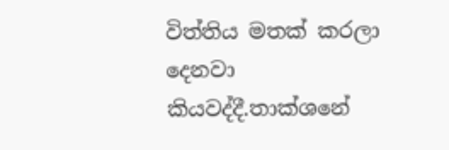විත්තිය මතක් කරලා දෙනවා කියවද්දී.තාක්ශනේ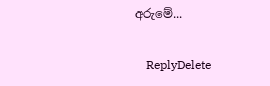අරුමේ...

    ReplyDelete